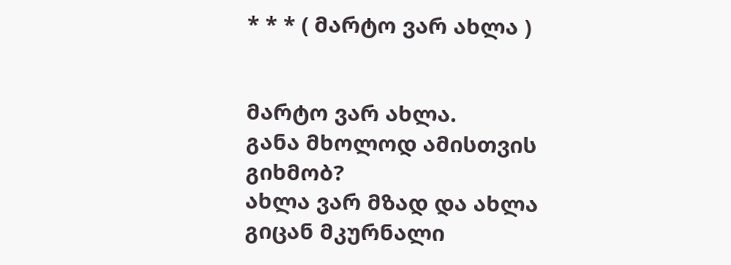* * * ( მარტო ვარ ახლა )


მარტო ვარ ახლა.
განა მხოლოდ ამისთვის გიხმობ?
ახლა ვარ მზად და ახლა გიცან მკურნალი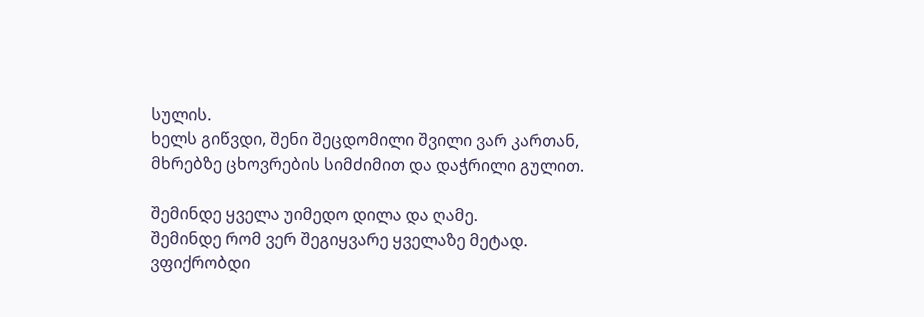სულის.
ხელს გიწვდი, შენი შეცდომილი შვილი ვარ კართან,
მხრებზე ცხოვრების სიმძიმით და დაჭრილი გულით.

შემინდე ყველა უიმედო დილა და ღამე.
შემინდე რომ ვერ შეგიყვარე ყველაზე მეტად.
ვფიქრობდი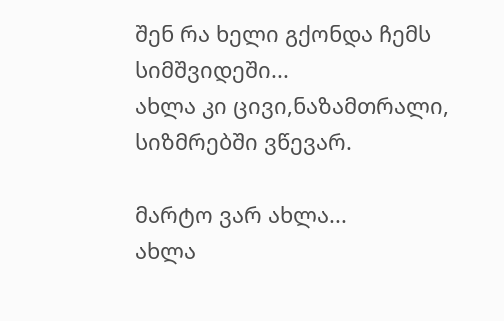შენ რა ხელი გქონდა ჩემს სიმშვიდეში...
ახლა კი ცივი,ნაზამთრალი,  სიზმრებში ვწევარ.

მარტო ვარ ახლა...
ახლა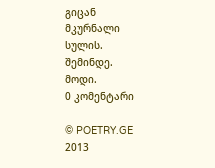გიცან მკურნალი სულის.
შემინდე.
მოდი.
0 კომენტარი

© POETRY.GE 2013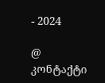- 2024

@ კონტაქტი